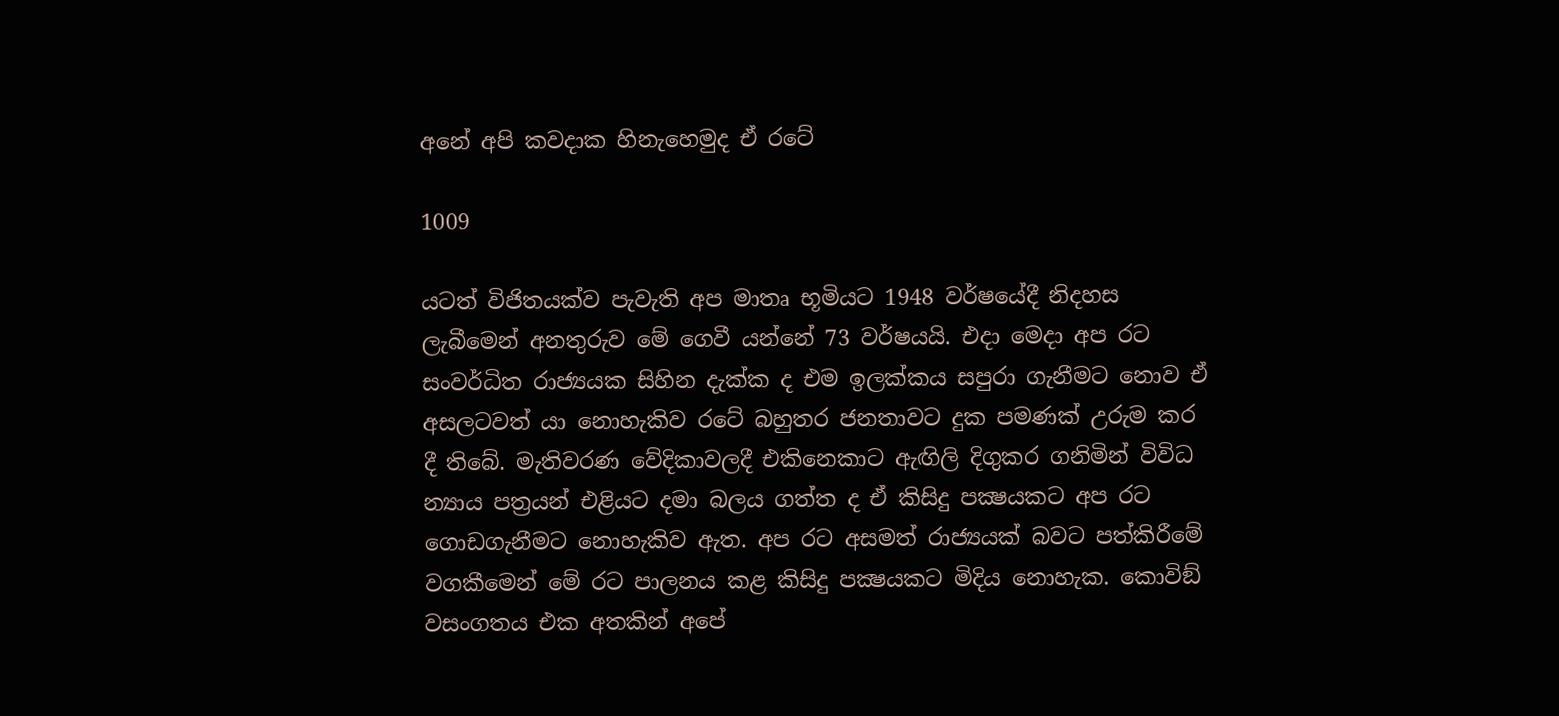අනේ අපි කවදාක හිනැහෙමුද ඒ රටේ

1009

යටත් විජිතයක්ව පැවැති අප මාතෘ භූමියට 1948 වර්ෂයේදී නිදහස ලැබීමෙන් අනතුරුව මේ ගෙවී යන්නේ 73 වර්ෂයයි. එදා මෙදා අප රට සංවර්ධිත රාජ්‍යයක සිහින දැක්ක ද එම ඉලක්කය සපුරා ගැනීමට නොව ඒ අසලටවත් යා නොහැකිව රටේ බහුතර ජනතාවට දුක පමණක් උරුම කර දී තිබේ. මැතිවරණ වේදිකාවලදී එකිනෙකාට ඇඟිලි දිගුකර ගනිමින් විවිධ න්‍යාය පත්‍රයන් එළියට දමා බලය ගත්ත ද ඒ කිසිදු පක්‍ෂයකට අප රට ගොඩගැනීමට නොහැකිව ඇත. අප රට අසමත් රාජ්‍යයක් බවට පත්කිරීමේ වගකීමෙන් මේ රට පාලනය කළ කිසිදු පක්‍ෂයකට මිදිය නොහැක. කොවිඞ් වසංගතය එක අතකින් අපේ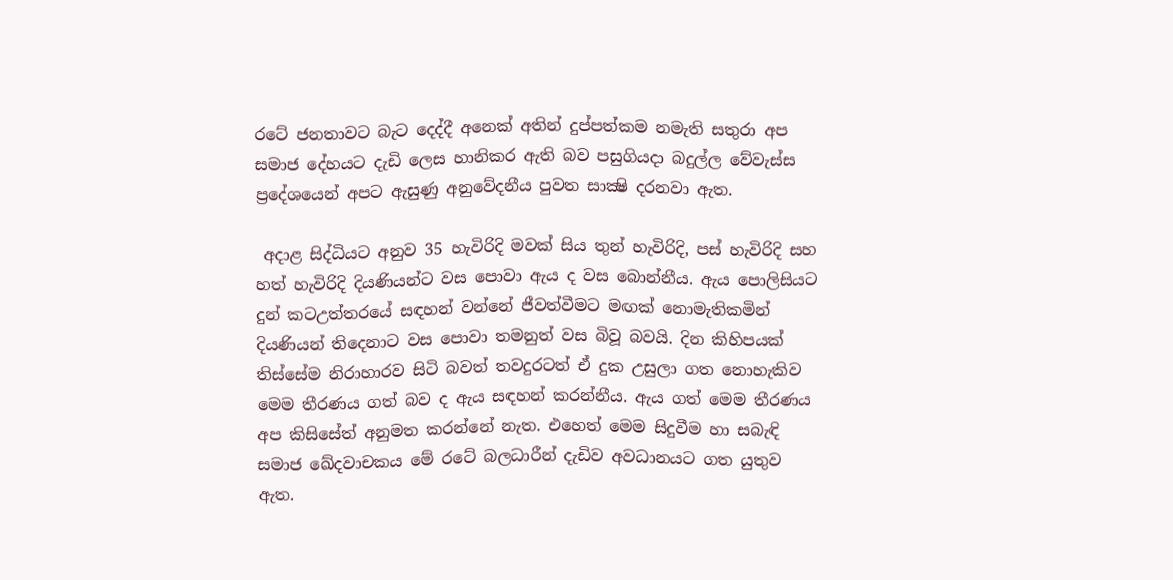රටේ ජනතාවට බැට දෙද්දී අනෙක් අතින් දුප්පත්කම නමැති සතුරා අප සමාජ දේහයට දැඩි ලෙස හානිකර ඇති බව පසුගියදා බදුල්ල වේවැස්ස ප්‍රදේශයෙන් අපට ඇසුණු අනුවේදනීය පුවත සාක්‍ෂි දරනවා ඇත.

 අදාළ සිද්ධියට අනුව 35 හැවිරිදි මවක් සිය තුන් හැවිරිදි, පස් හැවිරිදි සහ හත් හැවිරිදි දියණියන්ට වස පොවා ඇය ද වස බොන්නීය. ඇය පොලිසියට දුන් කටඋත්තරයේ සඳහන් වන්නේ ජීවත්වීමට මඟක් නොමැතිකමින් දියණියන් තිදෙනාට වස පොවා තමනුත් වස බිවූ බවයි. දින කිහිපයක් තිස්සේම නිරාහාරව සිටි බවත් තවදුරටත් ඒ දුක උසුලා ගත නොහැකිව මෙම තීරණය ගත් බව ද ඇය සඳහන් කරන්නීය. ඇය ගත් මෙම තීරණය අප කිසිසේත් අනුමත කරන්නේ නැත. එහෙත් මෙම සිදුවීම හා සබැඳි සමාජ ඛේදවාචකය මේ රටේ බලධාරීන් දැඩිව අවධානයට ගත යුතුව ඇත.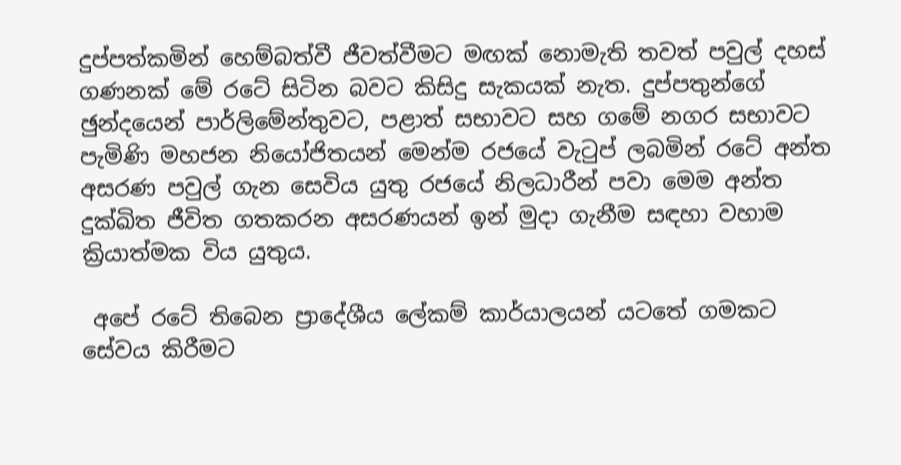දුප්පත්කමින් හෙම්බත්වී ජීවත්වීමට මඟක් නොමැති තවත් පවුල් දහස් ගණනක් මේ රටේ සිටින බවට කිසිදු සැකයක් නැත. දුප්පතුන්ගේ ඡුන්දයෙන් පාර්ලිමේන්තුවට, පළාත් සභාවට සහ ගමේ නගර සභාවට පැමිණි මහජන නියෝජිතයන් මෙන්ම රජයේ වැටුප් ලබමින් රටේ අන්ත අසරණ පවුල් ගැන සෙවිය යුතු රජයේ නිලධාරීන් පවා මෙම අන්ත දුක්ඛිත ජීවිත ගතකරන අසරණයන් ඉන් මුදා ගැනීම සඳහා වහාම ක්‍රියාත්මක විය යුතුය.

 අපේ රටේ තිබෙන ප්‍රාදේශීය ලේකම් කාර්යාලයන් යටතේ ගමකට සේවය කිරීමට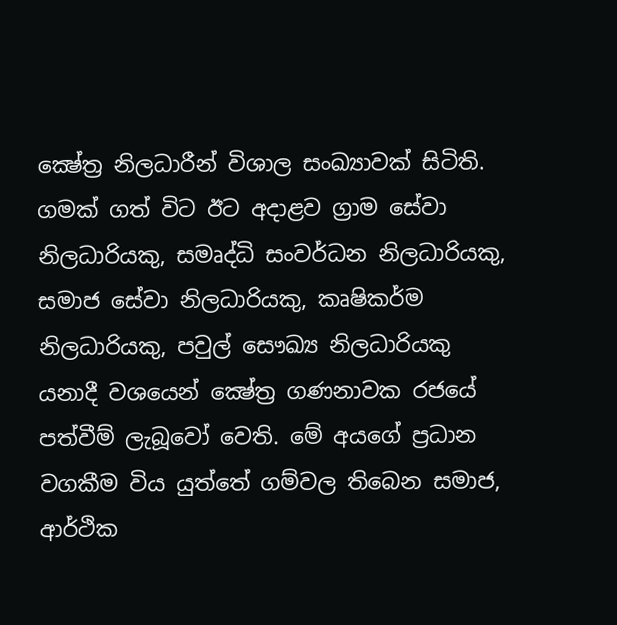ක්‍ෂේත්‍ර නිලධාරීන් විශාල සංඛ්‍යාවක් සිටිති. ගමක් ගත් විට ඊට අදාළව ග්‍රාම සේවා නිලධාරියකු, සමෘද්ධි සංවර්ධන නිලධාරියකු, සමාජ සේවා නිලධාරියකු, කෘෂිකර්ම නිලධාරියකු, පවුල් සෞඛ්‍ය නිලධාරියකු යනාදී වශයෙන් ක්‍ෂේත්‍ර ගණනාවක රජයේ පත්වීම් ලැබූවෝ වෙති. මේ අයගේ ප්‍රධාන වගකීම විය යුත්තේ ගම්වල තිබෙන සමාජ, ආර්ථික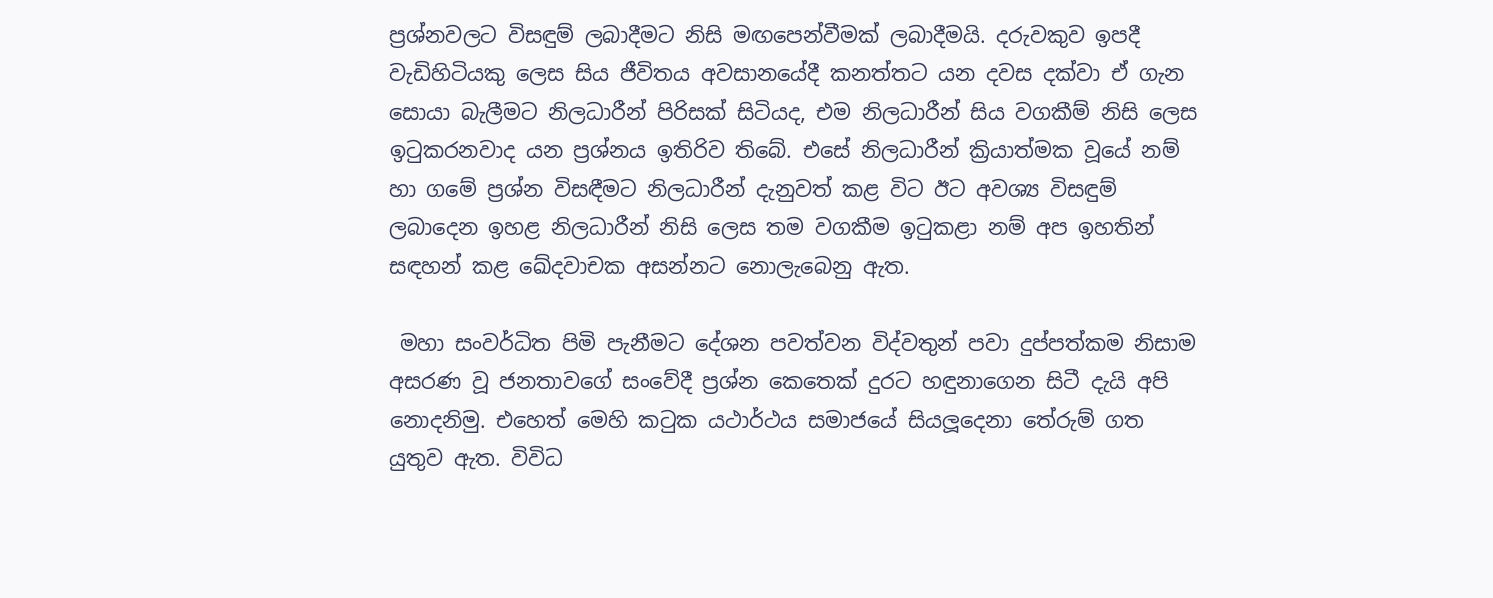ප්‍රශ්නවලට විසඳුම් ලබාදීමට නිසි මඟපෙන්වීමක් ලබාදීමයි. දරුවකුව ඉපදී වැඩිහිටියකු ලෙස සිය ජීවිතය අවසානයේදී කනත්තට යන දවස දක්වා ඒ ගැන සොයා බැලීමට නිලධාරීන් පිරිසක් සිටියද, එම නිලධාරීන් සිය වගකීම් නිසි ලෙස ඉටුකරනවාද යන ප්‍රශ්නය ඉතිරිව තිබේ. එසේ නිලධාරීන් ක්‍රියාත්මක වූයේ නම් හා ගමේ ප්‍රශ්න විසඳීමට නිලධාරීන් දැනුවත් කළ විට ඊට අවශ්‍ය විසඳුම් ලබාදෙන ඉහළ නිලධාරීන් නිසි ලෙස තම වගකීම ඉටුකළා නම් අප ඉහතින් සඳහන් කළ ඛේදවාචක අසන්නට නොලැබෙනු ඇත.

 මහා සංවර්ධිත පිමි පැනීමට දේශන පවත්වන විද්වතුන් පවා දුප්පත්කම නිසාම අසරණ වූ ජනතාවගේ සංවේදී ප්‍රශ්න කෙතෙක් දුරට හඳුනාගෙන සිටී දැයි අපි නොදනිමු. එහෙත් මෙහි කටුක යථාර්ථය සමාජයේ සියලූදෙනා තේරුම් ගත යුතුව ඇත. විවිධ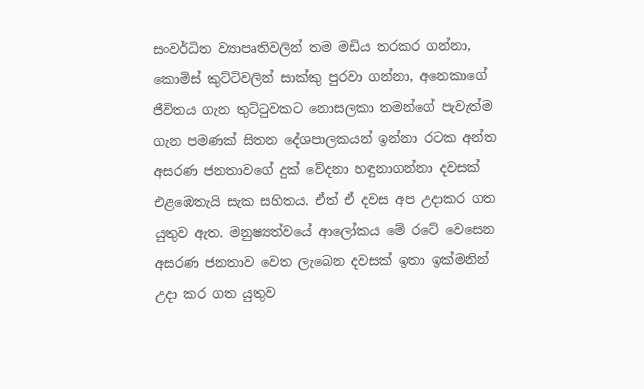සංවර්ධිත ව්‍යාපෘතිවලින් තම මඩිය තරකර ගන්නා, කොමිස් කුට්ටිවලින් සාක්කු පුරවා ගන්නා, අනෙකාගේ ජීවිතය ගැන තුට්ටුවකට නොසලකා තමන්ගේ පැවැත්ම ගැන පමණක් සිතන දේශපාලකයන් ඉන්නා රටක අන්ත අසරණ ජනතාවගේ දුක් වේදනා හඳුනාගන්නා දවසක් එළඹෙතැයි සැක සහිතය. ඒත් ඒ දවස අප උදාකර ගත යුතුව ඇත. මනුෂ්‍යත්වයේ ආලෝකය මේ රටේ වෙසෙන අසරණ ජනතාව වෙත ලැබෙන දවසක් ඉතා ඉක්මනින් උදා කර ගත යුතුව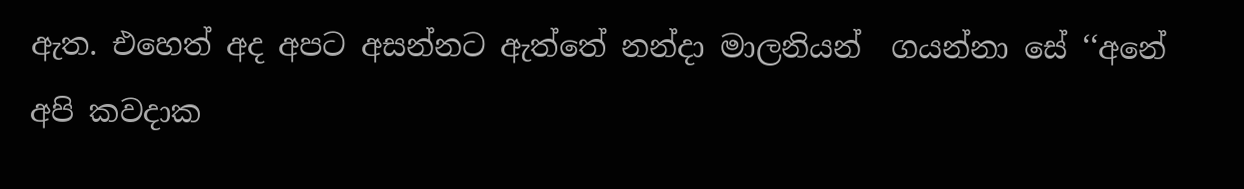ඇත. එහෙත් අද අපට අසන්නට ඇත්තේ නන්දා මාලනියන්  ගයන්නා සේ ‘‘අනේ අපි කවදාක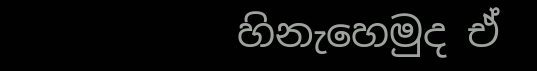හිනැහෙමුද ඒ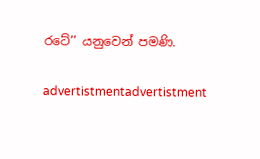රටේ’’ යනුවෙන් පමණි.

advertistmentadvertistment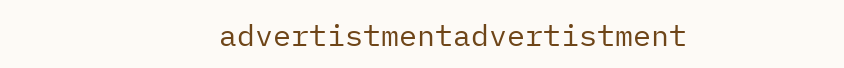advertistmentadvertistment